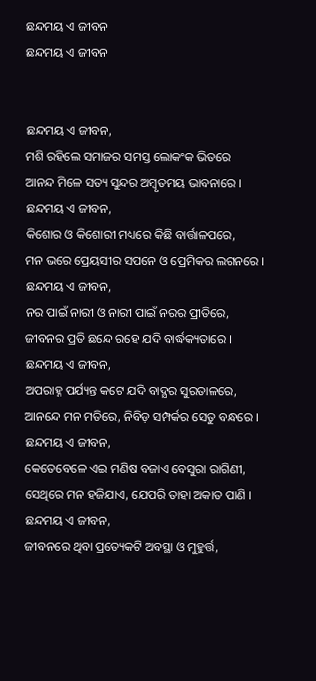ଛନ୍ଦମୟ ଏ ଜୀବନ
ଛନ୍ଦମୟ ଏ ଜୀବନ


ଛନ୍ଦମୟ ଏ ଜୀବନ,
ମଶି ରହିଲେ ସମାଜର ସମସ୍ତ ଲୋକଂକ ଭିତରେ
ଆନନ୍ଦ ମିଳେ ସତ୍ୟ ସୁନ୍ଦର ଅମ୍ବୃତମୟ ଭାବନାରେ ।
ଛନ୍ଦମୟ ଏ ଜୀବନ,
କିଶୋର ଓ କିଶୋରୀ ମଧ୍ୟରେ କିଛି ବାର୍ତ୍ତାଳପରେ,
ମନ ଭରେ ପ୍ରେୟସୀର ସପନେ ଓ ପ୍ରେମିକର ଲଗନରେ ।
ଛନ୍ଦମୟ ଏ ଜୀବନ,
ନର ପାଇଁ ନାରୀ ଓ ନାରୀ ପାଇଁ ନରର ପ୍ରୀତିରେ,
ଜୀବନର ପ୍ରତି ଛନ୍ଦେ ରହେ ଯଦି ବାର୍ଦ୍ଧକ୍ୟତାରେ ।
ଛନ୍ଦମୟ ଏ ଜୀବନ,
ଅପରାହ୍ନ ପର୍ଯ୍ୟନ୍ତ କଟେ ଯଦି ବାଦ୍ଯର ସୁରତାଳରେ,
ଆନନ୍ଦେ ମନ ମତିରେ, ନିବିଡ଼ ସମ୍ପର୍କର ସେତୁ ବନ୍ଧରେ ।
ଛନ୍ଦମୟ ଏ ଜୀବନ,
କେତେବେଳେ ଏଇ ମଣିଷ ବଜାଏ ବେସୁରା ରାଗିଣୀ,
ସେଥିରେ ମନ ହଜିଯାଏ, ଯେପରି ତାହା ଅକାତ ପାଣି ।
ଛନ୍ଦମୟ ଏ ଜୀବନ,
ଜୀବନରେ ଥିବା ପ୍ରତ୍ୟେକଟି ଅବସ୍ଥା ଓ ମୁହୁର୍ତ୍ତ,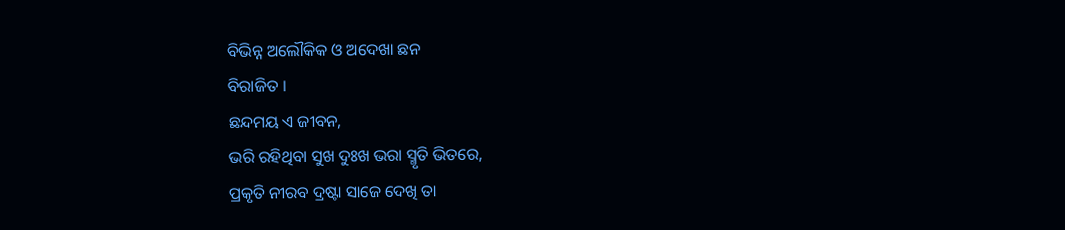ବିଭିନ୍ନ ଅଲୌକିକ ଓ ଅଦେଖା ଛନ
ବିରାଜିତ ।
ଛନ୍ଦମୟ ଏ ଜୀବନ,
ଭରି ରହିଥିବା ସୁଖ ଦୁଃଖ ଭରା ସ୍ମୃତି ଭିତରେ,
ପ୍ରକୃତି ନୀରବ ଦ୍ରଷ୍ଟା ସାଜେ ଦେଖି ତା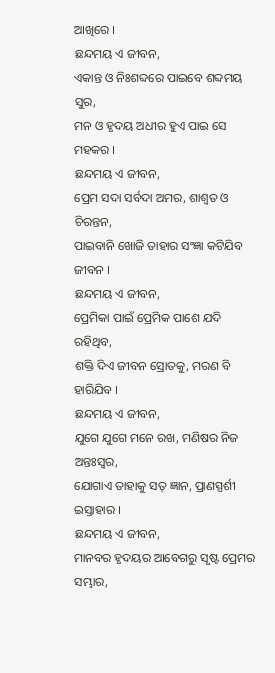ଆଖିରେ ।
ଛନ୍ଦମୟ ଏ ଜୀବନ,
ଏକାନ୍ତ ଓ ନିଃଶବ୍ଦରେ ପାଇବେ ଶବ୍ଦମୟ ସୁର,
ମନ ଓ ହୃଦୟ ଅଧୀର ହୁଏ ପାଇ ସେ ମହକର ।
ଛନ୍ଦମୟ ଏ ଜୀବନ,
ପ୍ରେମ ସଦା ସର୍ବଦା ଅମର, ଶାଶ୍ୱତ ଓ ଚିରନ୍ତନ,
ପାଇବାନି ଖୋଜି ତାହାର ସଂଜ୍ଞା କଟିଯିବ ଜୀବନ ।
ଛନ୍ଦମୟ ଏ ଜୀବନ,
ପ୍ରେମିକା ପାଇଁ ପ୍ରେମିକ ପାଶେ ଯଦି ରହିଥିବ,
ଶକ୍ତି ଦିଏ ଜୀବନ ସ୍ରୋତକୁ, ମରଣ ବି ହାରିଯିବ ।
ଛନ୍ଦମୟ ଏ ଜୀବନ,
ଯୁଗେ ଯୁଗେ ମନେ ରଖ, ମଣିଷର ନିଜ ଅନ୍ତଃସ୍ବର,
ଯୋଗାଏ ତାହାକୁ ସତ୍ ଜ୍ଞାନ, ପ୍ରାଣସ୍ପର୍ଶୀ ଇସ୍ତାହାର ।
ଛନ୍ଦମୟ ଏ ଜୀବନ,
ମାନବର ହୃଦୟର ଆବେଗରୁ ସୃଷ୍ଟ ପ୍ରେମର ସମ୍ଭାର,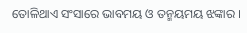ତୋଳିଥାଏ ସଂସାରେ ଭାବମୟ ଓ ତନ୍ମୟମୟ ଝଙ୍କାର ।